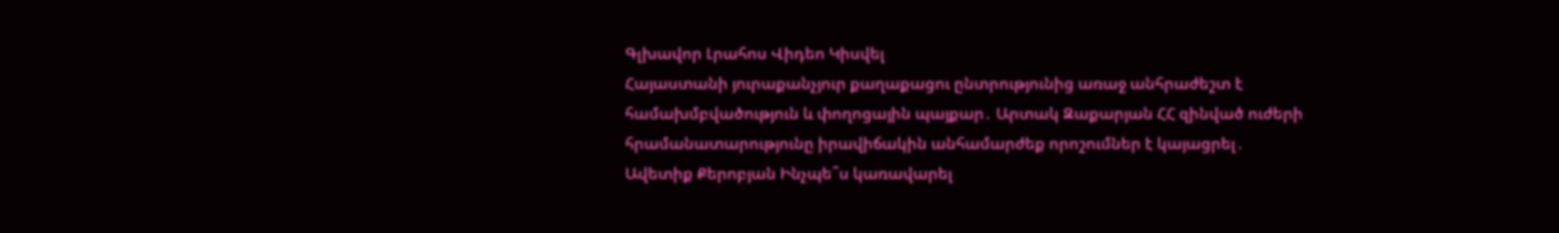Գլխավոր Լրահոս Վիդեո Կիսվել
Հայաստանի յուրաքանչյուր քաղաքացու ընտրությունից առաջ անհրաժեշտ է համախմբվածություն և փողոցային պայքար․ Արտակ Զաքարյան ՀՀ զինված ուժերի հրամանատարությունը իրավիճակին անհամարժեք որոշումներ է կայացրել․ Ավետիք Քերոբյան Ինչպե՞ս կառավարել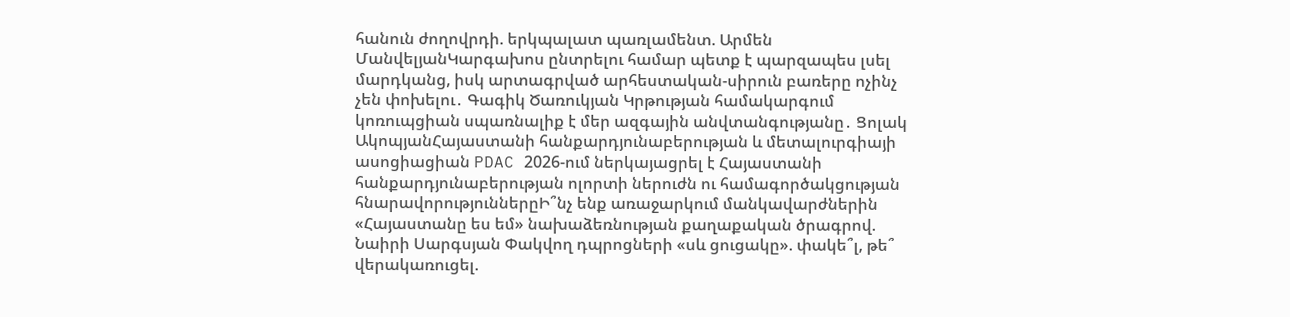հանուն ժողովրդի. երկպալատ պառլամենտ. Արմեն ՄանվելյանԿարգախոս ընտրելու համար պետք է պարզապես լսել մարդկանց, իսկ արտագրված արհեստական-սիրուն բառերը ոչինչ չեն փոխելու․ Գագիկ Ծառուկյան Կրթության համակարգում կոռուպցիան սպառնալիք է մեր ազգային անվտանգությանը․ Ցոլակ ԱկոպյանՀայաստանի հանքարդյունաբերության և մետալուրգիայի ասոցիացիան PDAC 2026-ում ներկայացրել է Հայաստանի հանքարդյունաբերության ոլորտի ներուժն ու համագործակցության հնարավորություններըԻ՞նչ ենք առաջարկում մանկավարժներին «Հայաստանը ես եմ» նախաձեռնության քաղաքական ծրագրով. Նաիրի Սարգսյան Փակվող դպրոցների «սև ցուցակը». փակե՞լ, թե՞ վերակառուցել.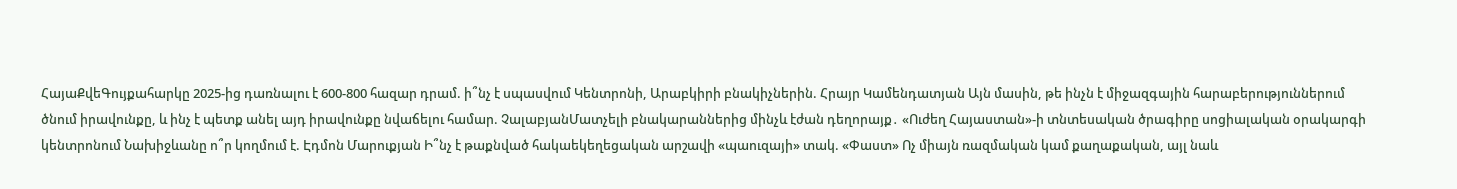ՀայաՔվեԳույքահարկը 2025-ից դառնալու է 600-800 հազար դրամ. ի՞նչ է սպասվում Կենտրոնի, Արաբկիրի բնակիչներին. Հրայր Կամենդատյան Այն մասին, թե ինչն է միջազգային հարաբերություններում ծնում իրավունքը, և ինչ է պետք անել այդ իրավունքը նվաճելու համար. ՉալաբյանՄատչելի բնակարաններից մինչև էժան դեղորայք․ «Ուժեղ Հայաստան»-ի տնտեսական ծրագիրը սոցիալական օրակարգի կենտրոնում Նախիջևանը ո՞ր կողմում է. Էդմոն Մարուքյան Ի՞նչ է թաքնված հակաեկեղեցական արշավի «պաուզայի» տակ. «Փաստ» Ոչ միայն ռազմական կամ քաղաքական, այլ նաև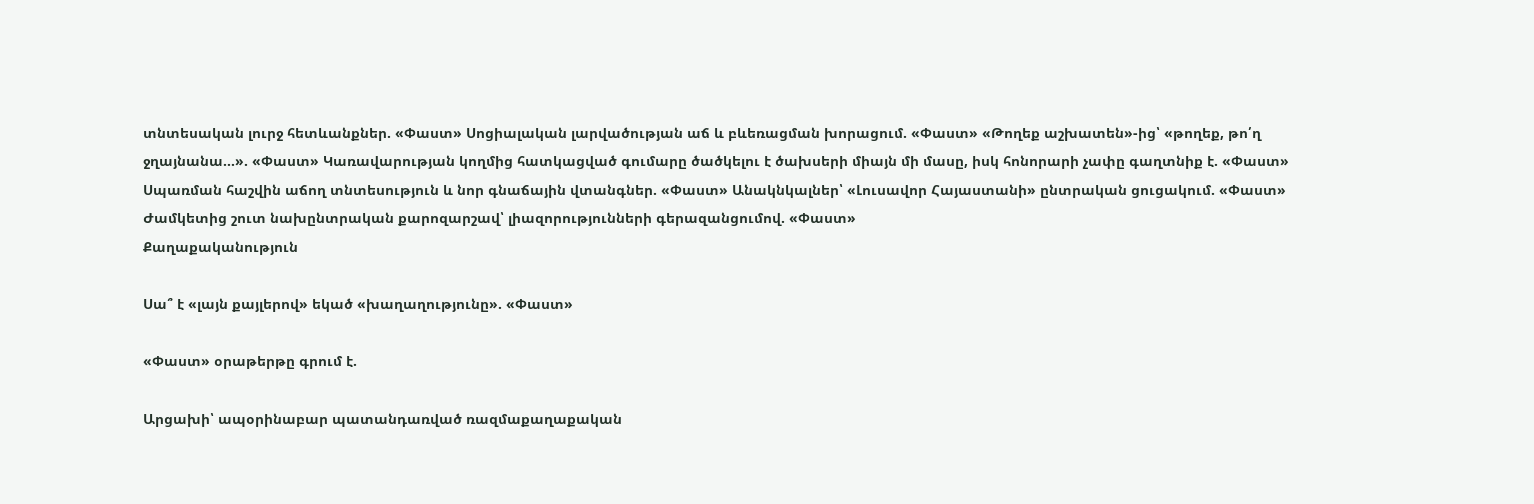տնտեսական լուրջ հետևանքներ. «Փաստ» Սոցիալական լարվածության աճ և բևեռացման խորացում. «Փաստ» «Թողեք աշխատեն»-ից՝ «թողեք, թո՛ղ ջղայնանա...». «Փաստ» Կառավարության կողմից հատկացված գումարը ծածկելու է ծախսերի միայն մի մասը, իսկ հոնորարի չափը գաղտնիք է. «Փաստ» Սպառման հաշվին աճող տնտեսություն և նոր գնաճային վտանգներ. «Փաստ» Անակնկալներ՝ «Լուսավոր Հայաստանի» ընտրական ցուցակում. «Փաստ» Ժամկետից շուտ նախընտրական քարոզարշավ՝ լիազորությունների գերազանցումով. «Փաստ»
Քաղաքականություն

Սա՞ է «լայն քայլերով» եկած «խաղաղությունը». «Փաստ»

«Փաստ» օրաթերթը գրում է.

Արցախի՝ ապօրինաբար պատանդառված ռազմաքաղաքական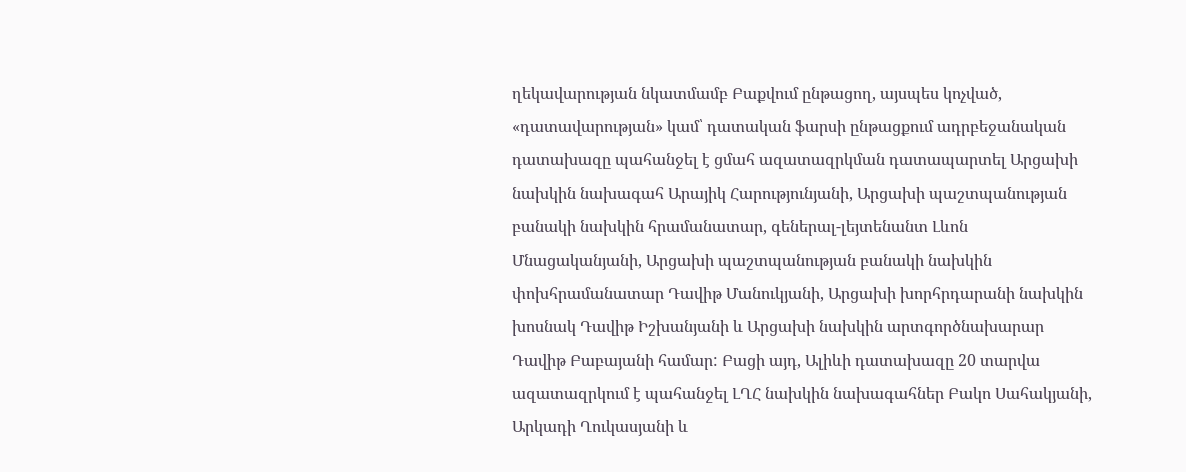ղեկավարության նկատմամբ Բաքվում ընթացող, այսպես կոչված, «դատավարության» կամ՝ դատական ֆարսի ընթացքում ադրբեջանական դատախազը պահանջել է ցմահ ազատազրկման դատապարտել Արցախի նախկին նախագահ Արայիկ Հարությունյանի, Արցախի պաշտպանության բանակի նախկին հրամանատար, գեներալ-լեյտենանտ Լևոն Մնացականյանի, Արցախի պաշտպանության բանակի նախկին փոխհրամանատար Դավիթ Մանուկյանի, Արցախի խորհրդարանի նախկին խոսնակ Դավիթ Իշխանյանի և Արցախի նախկին արտգործնախարար Դավիթ Բաբայանի համար: Բացի այդ, Ալիևի դատախազը 20 տարվա ազատազրկում է պահանջել ԼՂՀ նախկին նախագահներ Բակո Սահակյանի, Արկադի Ղուկասյանի և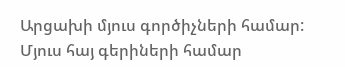Արցախի մյուս գործիչների համար: Մյուս հայ գերիների համար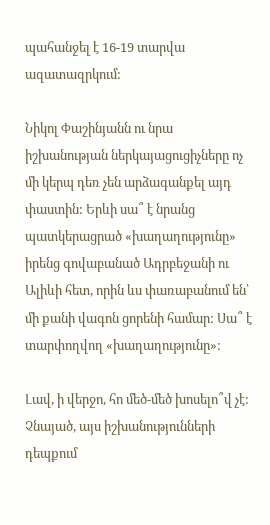պահանջել է 16-19 տարվա ազատազրկում:

Նիկոլ Փաշինյանն ու նրա իշխանության ներկայացուցիչները ոչ մի կերպ դեռ չեն արձագանքել այդ փաստին: Երևի սա՞ է նրանց պատկերացրած «խաղաղությունը» իրենց գովաբանած Ադրբեջանի ու Ալիևի հետ, որին ևս փառաբանում են՝ մի քանի վագոն ցորենի համար: Սա՞ է տարփողվող «խաղաղությունը»:

Լավ, ի վերջո, հո մեծ-մեծ խոսելո՞վ չէ: Չնայած, այս իշխանությունների դեպքում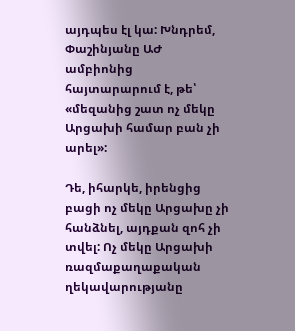այդպես էլ կա: Խնդրեմ, Փաշինյանը ԱԺ ամբիոնից հայտարարում է, թե՝ «մեզանից շատ ոչ մեկը Արցախի համար բան չի արել»:

Դե, իհարկե, իրենցից բացի ոչ մեկը Արցախը չի հանձնել, այդքան զոհ չի տվել: Ոչ մեկը Արցախի ռազմաքաղաքական ղեկավարությանը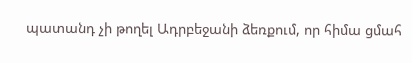պատանդ չի թողել Ադրբեջանի ձեռքում, որ հիմա ցմահ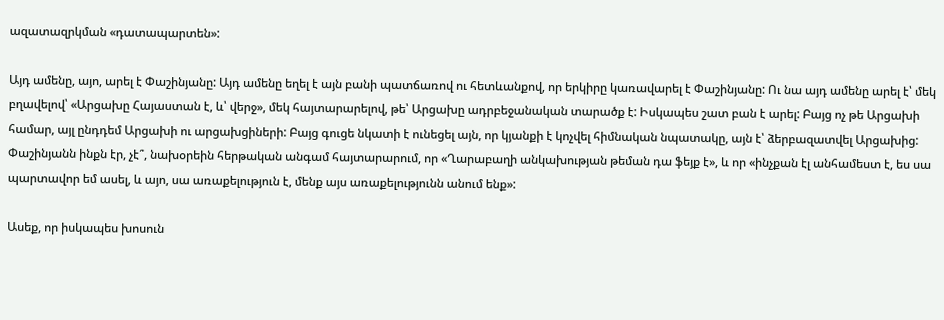ազատազրկման «դատապարտեն»:

Այդ ամենը, այո, արել է Փաշինյանը: Այդ ամենը եղել է այն բանի պատճառով ու հետևանքով, որ երկիրը կառավարել է Փաշինյանը: Ու նա այդ ամենը արել է՝ մեկ բղավելով՝ «Արցախը Հայաստան է, և՝ վերջ», մեկ հայտարարելով, թե՝ Արցախը ադրբեջանական տարածք է: Իսկապես շատ բան է արել: Բայց ոչ թե Արցախի համար, այլ ընդդեմ Արցախի ու արցախցիների: Բայց գուցե նկատի է ունեցել այն, որ կյանքի է կոչվել հիմնական նպատակը, այն է՝ ձերբազատվել Արցախից: Փաշինյանն ինքն էր, չէ՞, նախօրեին հերթական անգամ հայտարարում, որ «Ղարաբաղի անկախության թեման դա ֆեյք է», և որ «ինչքան էլ անհամեստ է, ես սա պարտավոր եմ ասել, և այո, սա առաքելություն է, մենք այս առաքելությունն անում ենք»:

Ասեք, որ իսկապես խոսուն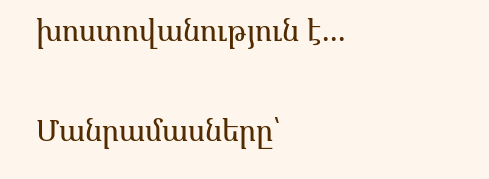խոստովանություն է...

Մանրամասները՝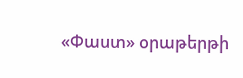«Փաստ» օրաթերթի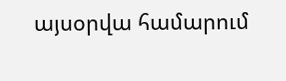այսօրվա համարում